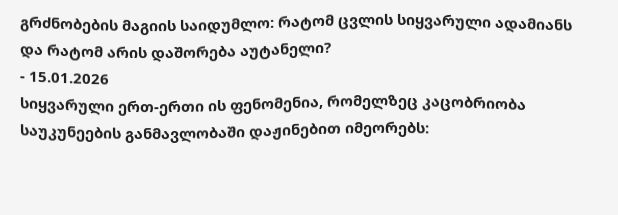გრძნობების მაგიის საიდუმლო: რატომ ცვლის სიყვარული ადამიანს და რატომ არის დაშორება აუტანელი?
- 15.01.2026
სიყვარული ერთ-ერთი ის ფენომენია, რომელზეც კაცობრიობა საუკუნეების განმავლობაში დაჟინებით იმეორებს: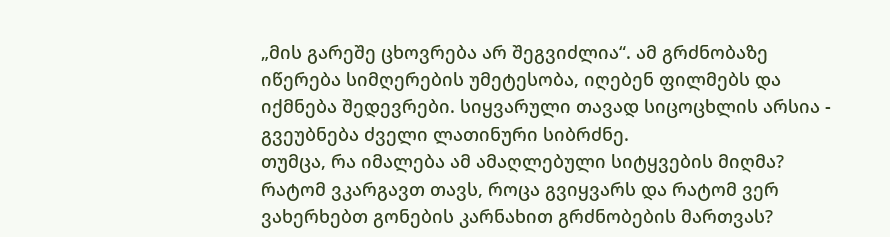„მის გარეშე ცხოვრება არ შეგვიძლია“. ამ გრძნობაზე იწერება სიმღერების უმეტესობა, იღებენ ფილმებს და იქმნება შედევრები. სიყვარული თავად სიცოცხლის არსია - გვეუბნება ძველი ლათინური სიბრძნე.
თუმცა, რა იმალება ამ ამაღლებული სიტყვების მიღმა? რატომ ვკარგავთ თავს, როცა გვიყვარს და რატომ ვერ ვახერხებთ გონების კარნახით გრძნობების მართვას?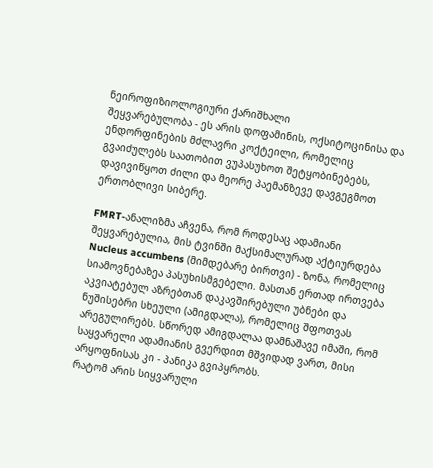ნეიროფიზიოლოგიური ქარიშხალი
შეყვარებულობა - ეს არის დოფამინის, ოქსიტოცინისა და ენდორფინების მძლავრი კოქტეილი, რომელიც გვაიძულებს საათობით ვუპასუხოთ შეტყობინებებს, დავივიწყოთ ძილი და მეორე პაემანზევე დავგეგმოთ ერთობლივი სიბერე.

FMRT-ანალიზმა აჩვენა, რომ როდესაც ადამიანი შეყვარებულია, მის ტვინში მაქსიმალურად აქტიურდება Nucleus accumbens (მიმდებარე ბირთვი) - ზონა, რომელიც სიამოვნებაზეა პასუხისმგებელი. მასთან ერთად ირთვება აკვიატებულ აზრებთან დაკავშირებული უბნები და ნუშისებრი სხეული (ამიგდალა), რომელიც შფოთვას არეგულირებს. სწორედ ამიგდალაა დამნაშავე იმაში, რომ საყვარელი ადამიანის გვერდით მშვიდად ვართ, მისი არყოფნისას კი - პანიკა გვიპყრობს.
რატომ არის სიყვარული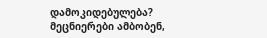დამოკიდებულება?
მეცნიერები ამბობენ,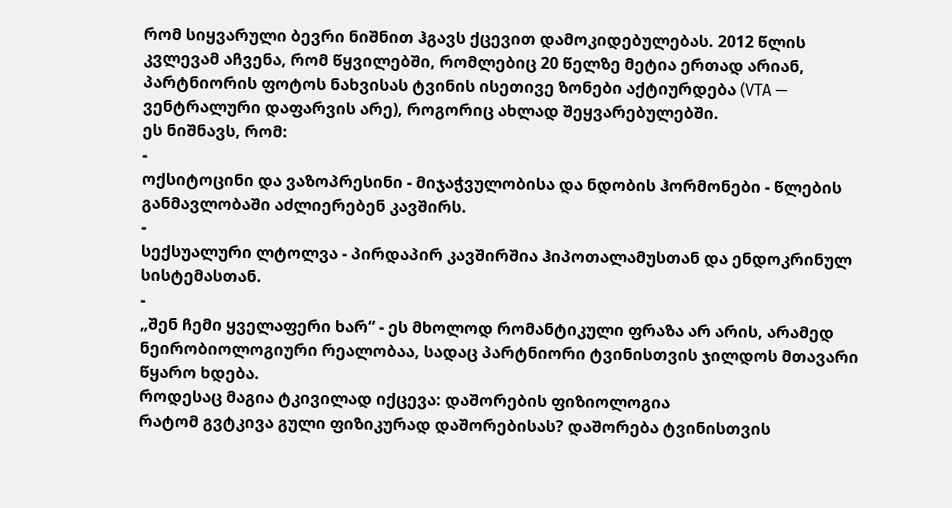რომ სიყვარული ბევრი ნიშნით ჰგავს ქცევით დამოკიდებულებას. 2012 წლის კვლევამ აჩვენა, რომ წყვილებში, რომლებიც 20 წელზე მეტია ერთად არიან, პარტნიორის ფოტოს ნახვისას ტვინის ისეთივე ზონები აქტიურდება (VTA — ვენტრალური დაფარვის არე), როგორიც ახლად შეყვარებულებში.
ეს ნიშნავს, რომ:
-
ოქსიტოცინი და ვაზოპრესინი - მიჯაჭვულობისა და ნდობის ჰორმონები - წლების განმავლობაში აძლიერებენ კავშირს.
-
სექსუალური ლტოლვა - პირდაპირ კავშირშია ჰიპოთალამუსთან და ენდოკრინულ სისტემასთან.
-
„შენ ჩემი ყველაფერი ხარ“ - ეს მხოლოდ რომანტიკული ფრაზა არ არის, არამედ ნეირობიოლოგიური რეალობაა, სადაც პარტნიორი ტვინისთვის ჯილდოს მთავარი წყარო ხდება.
როდესაც მაგია ტკივილად იქცევა: დაშორების ფიზიოლოგია
რატომ გვტკივა გული ფიზიკურად დაშორებისას? დაშორება ტვინისთვის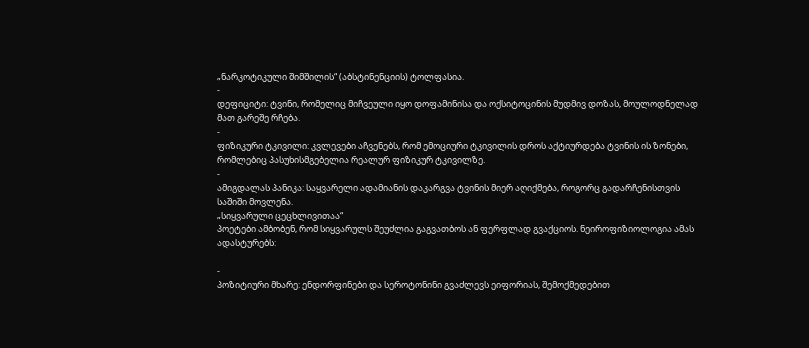„ნარკოტიკული შიმშილის“ (აბსტინენციის) ტოლფასია.
-
დეფიციტი: ტვინი, რომელიც მიჩვეული იყო დოფამინისა და ოქსიტოცინის მუდმივ დოზას, მოულოდნელად მათ გარეშე რჩება.
-
ფიზიკური ტკივილი: კვლევები აჩვენებს, რომ ემოციური ტკივილის დროს აქტიურდება ტვინის ის ზონები, რომლებიც პასუხისმგებელია რეალურ ფიზიკურ ტკივილზე.
-
ამიგდალას პანიკა: საყვარელი ადამიანის დაკარგვა ტვინის მიერ აღიქმება, როგორც გადარჩენისთვის საშიში მოვლენა.
„სიყვარული ცეცხლივითაა“
პოეტები ამბობენ, რომ სიყვარულს შეუძლია გაგვათბოს ან ფერფლად გვაქციოს. ნეიროფიზიოლოგია ამას ადასტურებს:

-
პოზიტიური მხარე: ენდორფინები და სეროტონინი გვაძლევს ეიფორიას, შემოქმედებით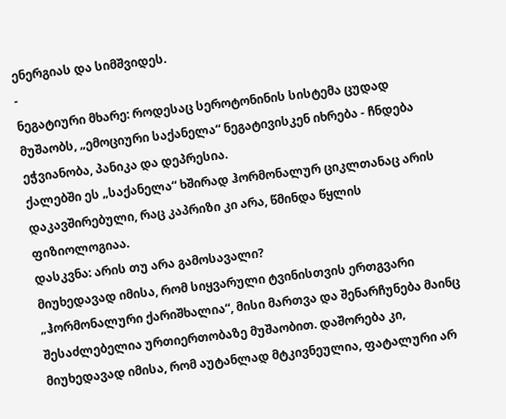ენერგიას და სიმშვიდეს.
-
ნეგატიური მხარე: როდესაც სეროტონინის სისტემა ცუდად მუშაობს, „ემოციური საქანელა“ ნეგატივისკენ იხრება - ჩნდება ეჭვიანობა, პანიკა და დეპრესია.
ქალებში ეს „საქანელა“ ხშირად ჰორმონალურ ციკლთანაც არის დაკავშირებული, რაც კაპრიზი კი არა, წმინდა წყლის ფიზიოლოგიაა.
დასკვნა: არის თუ არა გამოსავალი?
მიუხედავად იმისა, რომ სიყვარული ტვინისთვის ერთგვარი „ჰორმონალური ქარიშხალია“, მისი მართვა და შენარჩუნება მაინც შესაძლებელია ურთიერთობაზე მუშაობით. დაშორება კი, მიუხედავად იმისა, რომ აუტანლად მტკივნეულია, ფატალური არ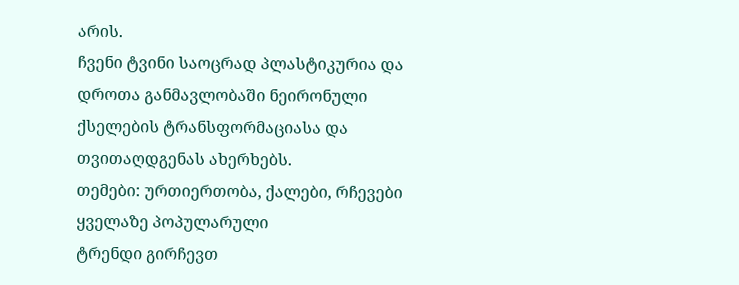არის.
ჩვენი ტვინი საოცრად პლასტიკურია და დროთა განმავლობაში ნეირონული ქსელების ტრანსფორმაციასა და თვითაღდგენას ახერხებს.
თემები: ურთიერთობა, ქალები, რჩევები
ყველაზე პოპულარული
ტრენდი გირჩევთ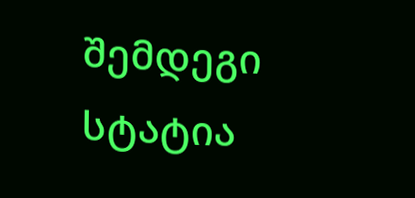შემდეგი სტატია